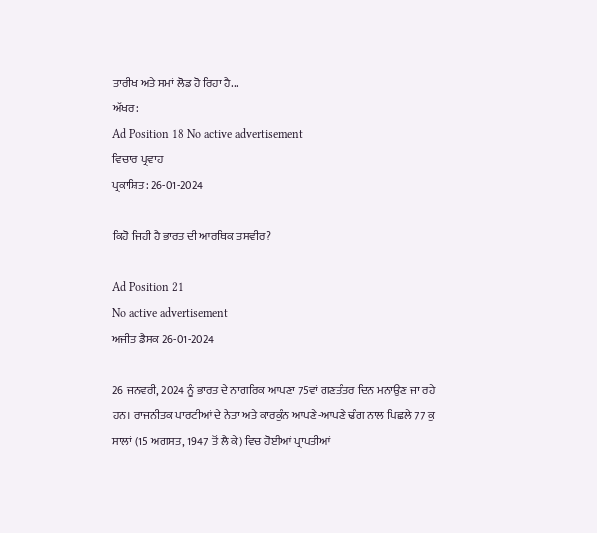ਤਾਰੀਖ ਅਤੇ ਸਮਾਂ ਲੋਡ ਹੋ ਰਿਹਾ ਹੈ...
ਅੱਖਰ:
Ad Position 18 No active advertisement
ਵਿਚਾਰ ਪ੍ਰਵਾਹ
ਪ੍ਰਕਾਸ਼ਿਤ: 26-01-2024

ਕਿਹੋ ਜਿਹੀ ਹੈ ਭਾਰਤ ਦੀ ਆਰਥਿਕ ਤਸਵੀਰ?

Ad Position 21
No active advertisement
ਅਜੀਤ ਡੈਸਕ 26-01-2024

26 ਜਨਵਰੀ, 2024 ਨੂੰ ਭਾਰਤ ਦੇ ਨਾਗਰਿਕ ਆਪਣਾ 75ਵਾਂ ਗਣਤੰਤਰ ਦਿਨ ਮਨਾਉਣ ਜਾ ਰਹੇ ਹਨ। ਰਾਜਨੀਤਕ ਪਾਰਟੀਆਂ ਦੇ ਨੇਤਾ ਅਤੇ ਕਾਰਕੁੰਨ ਆਪਣੇ-ਆਪਣੇ ਢੰਗ ਨਾਲ ਪਿਛਲੇ 77 ਕੁ ਸਾਲਾਂ (15 ਅਗਸਤ, 1947 ਤੋਂ ਲੈ ਕੇ) ਵਿਚ ਹੋਈਆਂ ਪ੍ਰਾਪਤੀਆਂ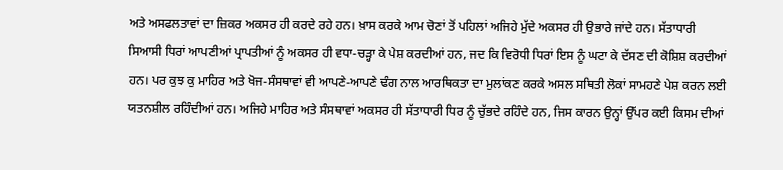ਅਤੇ ਅਸਫਲਤਾਵਾਂ ਦਾ ਜ਼ਿਕਰ ਅਕਸਰ ਹੀ ਕਰਦੇ ਰਹੇ ਹਨ। ਖ਼ਾਸ ਕਰਕੇ ਆਮ ਚੋਣਾਂ ਤੋਂ ਪਹਿਲਾਂ ਅਜਿਹੇ ਮੁੱਦੇ ਅਕਸਰ ਹੀ ਉਭਾਰੇ ਜਾਂਦੇ ਹਨ। ਸੱਤਾਧਾਰੀ ਸਿਆਸੀ ਧਿਰਾਂ ਆਪਣੀਆਂ ਪ੍ਰਾਪਤੀਆਂ ਨੂੰ ਅਕਸਰ ਹੀ ਵਧਾ-ਚੜ੍ਹਾ ਕੇ ਪੇਸ਼ ਕਰਦੀਆਂ ਹਨ, ਜਦ ਕਿ ਵਿਰੋਧੀ ਧਿਰਾਂ ਇਸ ਨੂੰ ਘਟਾ ਕੇ ਦੱਸਣ ਦੀ ਕੋਸ਼ਿਸ਼ ਕਰਦੀਆਂ ਹਨ। ਪਰ ਕੁਝ ਕੁ ਮਾਹਿਰ ਅਤੇ ਖੋਜ-ਸੰਸਥਾਵਾਂ ਵੀ ਆਪਣੇ-ਆਪਣੇ ਢੰਗ ਨਾਲ ਆਰਥਿਕਤਾ ਦਾ ਮੁਲਾਂਕਣ ਕਰਕੇ ਅਸਲ ਸਥਿਤੀ ਲੋਕਾਂ ਸਾਮਹਣੇ ਪੇਸ਼ ਕਰਨ ਲਈ ਯਤਨਸ਼ੀਲ ਰਹਿੰਦੀਆਂ ਹਨ। ਅਜਿਹੇ ਮਾਹਿਰ ਅਤੇ ਸੰਸਥਾਵਾਂ ਅਕਸਰ ਹੀ ਸੱਤਾਧਾਰੀ ਧਿਰ ਨੂੰ ਚੁੱਭਦੇ ਰਹਿੰਦੇ ਹਨ, ਜਿਸ ਕਾਰਨ ਉਨ੍ਹਾਂ ਉੱਪਰ ਕਈ ਕਿਸਮ ਦੀਆਂ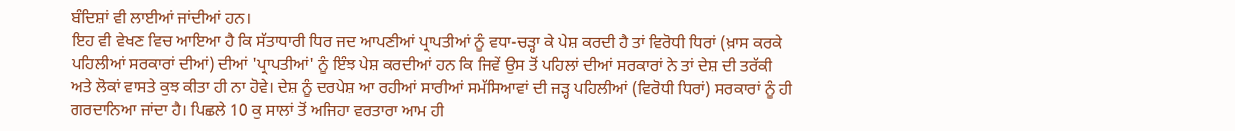ਬੰਦਿਸ਼ਾਂ ਵੀ ਲਾਈਆਂ ਜਾਂਦੀਆਂ ਹਨ।
ਇਹ ਵੀ ਵੇਖਣ ਵਿਚ ਆਇਆ ਹੈ ਕਿ ਸੱਤਾਧਾਰੀ ਧਿਰ ਜਦ ਆਪਣੀਆਂ ਪ੍ਰਾਪਤੀਆਂ ਨੂੰ ਵਧਾ-ਚੜ੍ਹਾ ਕੇ ਪੇਸ਼ ਕਰਦੀ ਹੈ ਤਾਂ ਵਿਰੋਧੀ ਧਿਰਾਂ (ਖ਼ਾਸ ਕਰਕੇ ਪਹਿਲੀਆਂ ਸਰਕਾਰਾਂ ਦੀਆਂ) ਦੀਆਂ 'ਪ੍ਰਾਪਤੀਆਂ' ਨੂੰ ਇੰਝ ਪੇਸ਼ ਕਰਦੀਆਂ ਹਨ ਕਿ ਜਿਵੇਂ ਉਸ ਤੋਂ ਪਹਿਲਾਂ ਦੀਆਂ ਸਰਕਾਰਾਂ ਨੇ ਤਾਂ ਦੇਸ਼ ਦੀ ਤਰੱਕੀ ਅਤੇ ਲੋਕਾਂ ਵਾਸਤੇ ਕੁਝ ਕੀਤਾ ਹੀ ਨਾ ਹੋਵੇ। ਦੇਸ਼ ਨੂੰ ਦਰਪੇਸ਼ ਆ ਰਹੀਆਂ ਸਾਰੀਆਂ ਸਮੱਸਿਆਵਾਂ ਦੀ ਜੜ੍ਹ ਪਹਿਲੀਆਂ (ਵਿਰੋਧੀ ਧਿਰਾਂ) ਸਰਕਾਰਾਂ ਨੂੰ ਹੀ ਗਰਦਾਨਿਆ ਜਾਂਦਾ ਹੈ। ਪਿਛਲੇ 10 ਕੁ ਸਾਲਾਂ ਤੋਂ ਅਜਿਹਾ ਵਰਤਾਰਾ ਆਮ ਹੀ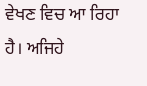ਵੇਖਣ ਵਿਚ ਆ ਰਿਹਾ ਹੈ। ਅਜਿਹੇ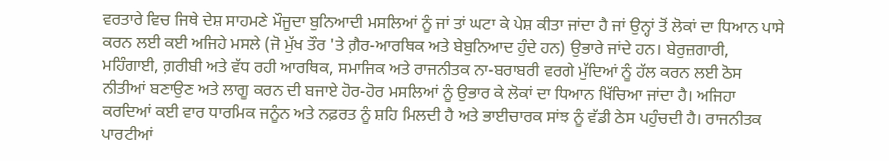ਵਰਤਾਰੇ ਵਿਚ ਜਿਥੇ ਦੇਸ਼ ਸਾਹਮਣੇ ਮੌਜੂਦਾ ਬੁਨਿਆਦੀ ਮਸਲਿਆਂ ਨੂੰ ਜਾਂ ਤਾਂ ਘਟਾ ਕੇ ਪੇਸ਼ ਕੀਤਾ ਜਾਂਦਾ ਹੈ ਜਾਂ ਉਨ੍ਹਾਂ ਤੋਂ ਲੋਕਾਂ ਦਾ ਧਿਆਨ ਪਾਸੇ ਕਰਨ ਲਈ ਕਈ ਅਜਿਹੇ ਮਸਲੇ (ਜੋ ਮੁੱਖ ਤੌਰ 'ਤੇ ਗ਼ੈਰ-ਆਰਥਿਕ ਅਤੇ ਬੇਬੁਨਿਆਦ ਹੁੰਦੇ ਹਨ) ਉਭਾਰੇ ਜਾਂਦੇ ਹਨ। ਬੇਰੁਜ਼ਗਾਰੀ, ਮਹਿੰਗਾਈ, ਗ਼ਰੀਬੀ ਅਤੇ ਵੱਧ ਰਹੀ ਆਰਥਿਕ, ਸਮਾਜਿਕ ਅਤੇ ਰਾਜਨੀਤਕ ਨਾ-ਬਰਾਬਰੀ ਵਰਗੇ ਮੁੱਦਿਆਂ ਨੂੰ ਹੱਲ ਕਰਨ ਲਈ ਠੋਸ ਨੀਤੀਆਂ ਬਣਾਉਣ ਅਤੇ ਲਾਗੂ ਕਰਨ ਦੀ ਬਜਾਏ ਹੋਰ-ਹੋਰ ਮਸਲਿਆਂ ਨੂੰ ਉਭਾਰ ਕੇ ਲੋਕਾਂ ਦਾ ਧਿਆਨ ਖਿੱਚਿਆ ਜਾਂਦਾ ਹੈ। ਅਜਿਹਾ ਕਰਦਿਆਂ ਕਈ ਵਾਰ ਧਾਰਮਿਕ ਜਨੂੰਨ ਅਤੇ ਨਫ਼ਰਤ ਨੂੰ ਸ਼ਹਿ ਮਿਲਦੀ ਹੈ ਅਤੇ ਭਾਈਚਾਰਕ ਸਾਂਝ ਨੂੰ ਵੱਡੀ ਠੇਸ ਪਹੁੰਚਦੀ ਹੈ। ਰਾਜਨੀਤਕ ਪਾਰਟੀਆਂ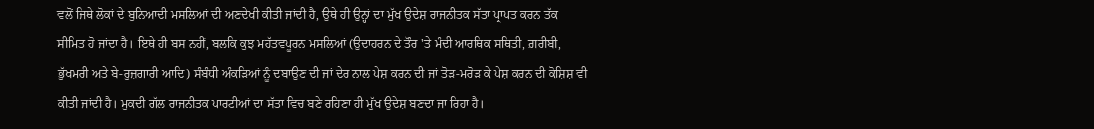ਵਲੋਂ ਜਿਥੇ ਲੋਕਾਂ ਦੇ ਬੁਨਿਆਦੀ ਮਸਲਿਆਂ ਦੀ ਅਣਦੇਖੀ ਕੀਤੀ ਜਾਂਦੀ ਹੈ, ਉਥੇ ਹੀ ਉਨ੍ਹਾਂ ਦਾ ਮੁੱਖ ਉਦੇਸ਼ ਰਾਜਨੀਤਕ ਸੱਤਾ ਪ੍ਰਾਪਤ ਕਰਨ ਤੱਕ ਸੀਮਿਤ ਹੋ ਜਾਂਦਾ ਹੈ। ਇਥੇ ਹੀ ਬਸ ਨਹੀਂ, ਬਲਕਿ ਕੁਝ ਮਹੱਤਵਪੂਰਨ ਮਸਲਿਆਂ (ਉਦਾਹਰਨ ਦੇ ਤੌਰ 'ਤੇ ਮੰਦੀ ਆਰਥਿਕ ਸਥਿਤੀ, ਗ਼ਰੀਬੀ, ਭੁੱਖਮਰੀ ਅਤੇ ਬੇ-ਰੁਜ਼ਗਾਰੀ ਆਦਿ) ਸੰਬੰਧੀ ਅੰਕੜਿਆਂ ਨੂੰ ਦਬਾਉਣ ਦੀ ਜਾਂ ਦੇਰ ਨਾਲ ਪੇਸ਼ ਕਰਨ ਦੀ ਜਾਂ ਤੋੜ-ਮਰੋੜ ਕੇ ਪੇਸ਼ ਕਰਨ ਦੀ ਕੋਸ਼ਿਸ਼ ਵੀ ਕੀਤੀ ਜਾਂਦੀ ਹੈ। ਮੁਕਦੀ ਗੱਲ ਰਾਜਨੀਤਕ ਪਾਰਟੀਆਂ ਦਾ ਸੱਤਾ ਵਿਚ ਬਣੇ ਰਹਿਣਾ ਹੀ ਮੁੱਖ ਉਦੇਸ਼ ਬਣਦਾ ਜਾ ਰਿਹਾ ਹੈ।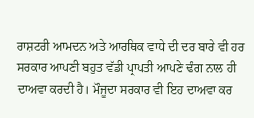ਰਾਸ਼ਟਰੀ ਆਮਦਨ ਅਤੇ ਆਰਥਿਕ ਵਾਧੇ ਦੀ ਦਰ ਬਾਰੇ ਵੀ ਹਰ ਸਰਕਾਰ ਆਪਣੀ ਬਹੁਤ ਵੱਡੀ ਪ੍ਰਾਪਤੀ ਆਪਣੇ ਢੰਗ ਨਾਲ ਹੀ ਦਾਅਵਾ ਕਰਦੀ ਹੈ। ਮੌਜੂਦਾ ਸਰਕਾਰ ਵੀ ਇਹ ਦਾਅਵਾ ਕਰ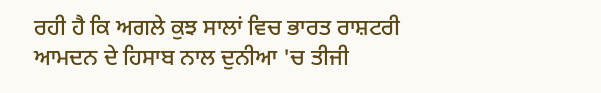ਰਹੀ ਹੈ ਕਿ ਅਗਲੇ ਕੁਝ ਸਾਲਾਂ ਵਿਚ ਭਾਰਤ ਰਾਸ਼ਟਰੀ ਆਮਦਨ ਦੇ ਹਿਸਾਬ ਨਾਲ ਦੁਨੀਆ 'ਚ ਤੀਜੀ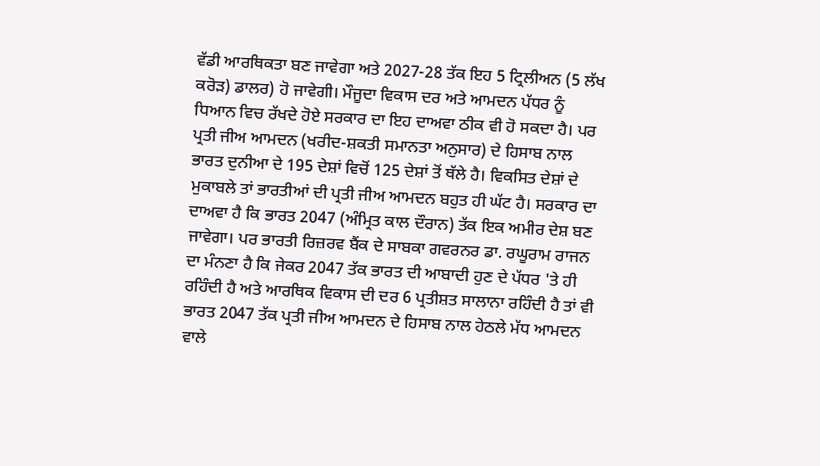ਵੱਡੀ ਆਰਥਿਕਤਾ ਬਣ ਜਾਵੇਗਾ ਅਤੇ 2027-28 ਤੱਕ ਇਹ 5 ਟ੍ਰਿਲੀਅਨ (5 ਲੱਖ ਕਰੋੜ) ਡਾਲਰ) ਹੋ ਜਾਵੇਗੀ। ਮੌਜੂਦਾ ਵਿਕਾਸ ਦਰ ਅਤੇ ਆਮਦਨ ਪੱਧਰ ਨੂੰ ਧਿਆਨ ਵਿਚ ਰੱਖਦੇ ਹੋਏ ਸਰਕਾਰ ਦਾ ਇਹ ਦਾਅਵਾ ਠੀਕ ਵੀ ਹੋ ਸਕਦਾ ਹੈ। ਪਰ ਪ੍ਰਤੀ ਜੀਅ ਆਮਦਨ (ਖਰੀਦ-ਸ਼ਕਤੀ ਸਮਾਨਤਾ ਅਨੁਸਾਰ) ਦੇ ਹਿਸਾਬ ਨਾਲ ਭਾਰਤ ਦੁਨੀਆ ਦੇ 195 ਦੇਸ਼ਾਂ ਵਿਚੋਂ 125 ਦੇਸ਼ਾਂ ਤੋਂ ਥੱਲੇ ਹੈ। ਵਿਕਸਿਤ ਦੇਸ਼ਾਂ ਦੇ ਮੁਕਾਬਲੇ ਤਾਂ ਭਾਰਤੀਆਂ ਦੀ ਪ੍ਰਤੀ ਜੀਅ ਆਮਦਨ ਬਹੁਤ ਹੀ ਘੱਟ ਹੈ। ਸਰਕਾਰ ਦਾ ਦਾਅਵਾ ਹੈ ਕਿ ਭਾਰਤ 2047 (ਅੰਮ੍ਰਿਤ ਕਾਲ ਦੌਰਾਨ) ਤੱਕ ਇਕ ਅਮੀਰ ਦੇਸ਼ ਬਣ ਜਾਵੇਗਾ। ਪਰ ਭਾਰਤੀ ਰਿਜ਼ਰਵ ਬੈਂਕ ਦੇ ਸਾਬਕਾ ਗਵਰਨਰ ਡਾ. ਰਘੂਰਾਮ ਰਾਜਨ ਦਾ ਮੰਨਣਾ ਹੈ ਕਿ ਜੇਕਰ 2047 ਤੱਕ ਭਾਰਤ ਦੀ ਆਬਾਦੀ ਹੁਣ ਦੇ ਪੱਧਰ 'ਤੇ ਹੀ ਰਹਿੰਦੀ ਹੈ ਅਤੇ ਆਰਥਿਕ ਵਿਕਾਸ ਦੀ ਦਰ 6 ਪ੍ਰਤੀਸ਼ਤ ਸਾਲਾਨਾ ਰਹਿੰਦੀ ਹੈ ਤਾਂ ਵੀ ਭਾਰਤ 2047 ਤੱਕ ਪ੍ਰਤੀ ਜੀਅ ਆਮਦਨ ਦੇ ਹਿਸਾਬ ਨਾਲ ਹੇਠਲੇ ਮੱਧ ਆਮਦਨ ਵਾਲੇ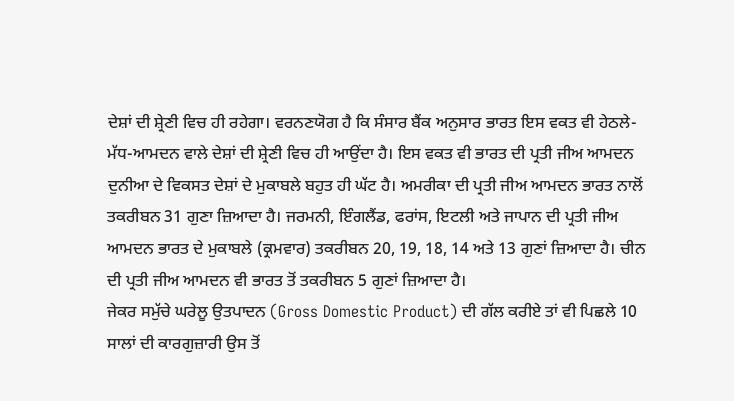ਦੇਸ਼ਾਂ ਦੀ ਸ਼੍ਰੇਣੀ ਵਿਚ ਹੀ ਰਹੇਗਾ। ਵਰਨਣਯੋਗ ਹੈ ਕਿ ਸੰਸਾਰ ਬੈਂਕ ਅਨੁਸਾਰ ਭਾਰਤ ਇਸ ਵਕਤ ਵੀ ਹੇਠਲੇ-ਮੱਧ-ਆਮਦਨ ਵਾਲੇ ਦੇਸ਼ਾਂ ਦੀ ਸ਼੍ਰੇਣੀ ਵਿਚ ਹੀ ਆਉਂਦਾ ਹੈ। ਇਸ ਵਕਤ ਵੀ ਭਾਰਤ ਦੀ ਪ੍ਰਤੀ ਜੀਅ ਆਮਦਨ ਦੁਨੀਆ ਦੇ ਵਿਕਸਤ ਦੇਸ਼ਾਂ ਦੇ ਮੁਕਾਬਲੇ ਬਹੁਤ ਹੀ ਘੱਟ ਹੈ। ਅਮਰੀਕਾ ਦੀ ਪ੍ਰਤੀ ਜੀਅ ਆਮਦਨ ਭਾਰਤ ਨਾਲੋਂ ਤਕਰੀਬਨ 31 ਗੁਣਾ ਜ਼ਿਆਦਾ ਹੈ। ਜਰਮਨੀ, ਇੰਗਲੈਂਡ, ਫਰਾਂਸ, ਇਟਲੀ ਅਤੇ ਜਾਪਾਨ ਦੀ ਪ੍ਰਤੀ ਜੀਅ ਆਮਦਨ ਭਾਰਤ ਦੇ ਮੁਕਾਬਲੇ (ਕ੍ਰਮਵਾਰ) ਤਕਰੀਬਨ 20, 19, 18, 14 ਅਤੇ 13 ਗੁਣਾਂ ਜ਼ਿਆਦਾ ਹੈ। ਚੀਨ ਦੀ ਪ੍ਰਤੀ ਜੀਅ ਆਮਦਨ ਵੀ ਭਾਰਤ ਤੋਂ ਤਕਰੀਬਨ 5 ਗੁਣਾਂ ਜ਼ਿਆਦਾ ਹੈ।
ਜੇਕਰ ਸਮੁੱਚੇ ਘਰੇਲੂ ਉਤਪਾਦਨ (Gross Domestic Product) ਦੀ ਗੱਲ ਕਰੀਏ ਤਾਂ ਵੀ ਪਿਛਲੇ 10 ਸਾਲਾਂ ਦੀ ਕਾਰਗੁਜ਼ਾਰੀ ਉਸ ਤੋਂ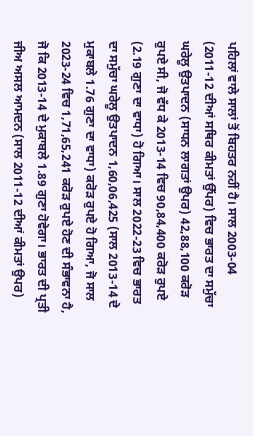ਪਹਿਲਾਂ ਵਾਲੇ ਸਾਲਾਂ ਤੋਂ ਬਿਹਤਰ ਨਹੀਂ ਹੈ। ਸਾਲ 2003-04 (2011-12 ਦੀਆਂ ਸਥਿਰ ਕੀਮਤਾਂ ਉੱਪਰ) ਵਿਚ ਭਾਰਤ ਦਾ ਸਮੁੱਚਾ ਘਰੇਲੂ ਉਤਪਾਦਨ (ਸਾਧਨ ਲਾਗਤਾਂ ਉਪਰ) 42,88,100 ਕਰੋੜ ਰੁਪਏ ਸੀ, ਜੋ ਵੱਧ ਕੇ 2013-14 ਵਿਚ 90,84,400 ਕਰੋੜ ਰੁਪਏ (2.19 ਗੁਣਾ ਦਾ ਵਾਧਾ) ਹੋ ਗਿਆ। ਸਾਲ 2022-23 ਵਿਚ ਭਾਰਤ ਦਾ ਸਮੁੱਚਾ ਘਰੇਲੂ ਉਤਪਾਦਨ 1,60,06,425 (ਸਾਲ 2013-14 ਦੇ ਮੁਕਾਬਲੇ 1.76 ਗੁਣਾ ਦਾ ਵਾਧਾ) ਕਰੋੜ ਰੁਪਏ ਹੋ ਗਿਆ, ਜੋ ਸਾਲ 2023-24 ਵਿਚ 1,71,65,241 ਕਰੋੜ ਰੁਪਏ ਹੋਣ ਦੀ ਸੰਭਾਵਨਾ ਹੈ, ਜੋ ਕਿ 2013-14 ਦੇ ਮੁਕਾਬਲੇ 1.89 ਗੁਣਾ ਹੋਵੇਗਾ। ਭਾਰਤ ਦੀ ਪ੍ਰਤੀ ਜੀਅ ਅਸਲ ਆਮਦਨ (ਸਾਲ 2011-12 ਦੀਆਂ ਕੀਮਤਾਂ ਉਪਰ)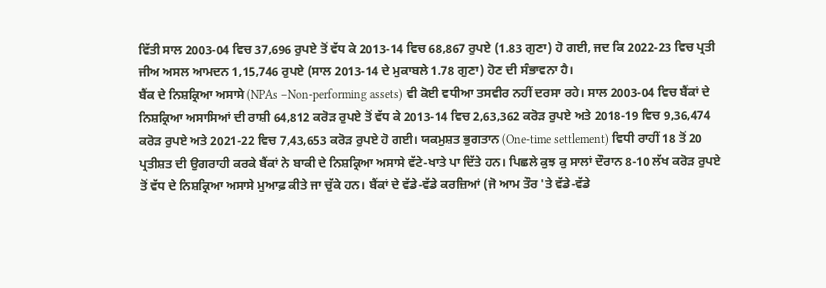ਵਿੱਤੀ ਸਾਲ 2003-04 ਵਿਚ 37,696 ਰੁਪਏ ਤੋਂ ਵੱਧ ਕੇ 2013-14 ਵਿਚ 68,867 ਰੁਪਏ (1.83 ਗੁਣਾ) ਹੋ ਗਈ, ਜਦ ਕਿ 2022-23 ਵਿਚ ਪ੍ਰਤੀ ਜੀਅ ਅਸਲ ਆਮਦਨ 1,15,746 ਰੁਪਏ (ਸਾਲ 2013-14 ਦੇ ਮੁਕਾਬਲੇ 1.78 ਗੁਣਾ) ਹੋਣ ਦੀ ਸੰਭਾਵਨਾ ਹੈ।
ਬੈਂਕ ਦੇ ਨਿਸ਼ਕ੍ਰਿਆ ਅਸਾਸੇ (NPAs –Non-performing assets) ਵੀ ਕੋਈ ਵਧੀਆ ਤਸਵੀਰ ਨਹੀਂ ਦਰਸਾ ਰਹੇ। ਸਾਲ 2003-04 ਵਿਚ ਬੈਂਕਾਂ ਦੇ ਨਿਸ਼ਕ੍ਰਿਆ ਅਸਾਸਿਆਂ ਦੀ ਰਾਸ਼ੀ 64,812 ਕਰੋੜ ਰੁਪਏ ਤੋਂ ਵੱਧ ਕੇ 2013-14 ਵਿਚ 2,63,362 ਕਰੋੜ ਰੁਪਏ ਅਤੇ 2018-19 ਵਿਚ 9,36,474 ਕਰੋੜ ਰੁਪਏ ਅਤੇ 2021-22 ਵਿਚ 7,43,653 ਕਰੋੜ ਰੁਪਏ ਹੋ ਗਈ। ਯਕਮੁਸ਼ਤ ਭੁਗਤਾਨ (One-time settlement) ਵਿਧੀ ਰਾਹੀਂ 18 ਤੋਂ 20 ਪ੍ਰਤੀਸ਼ਤ ਦੀ ਉਗਰਾਹੀ ਕਰਕੇ ਬੈਂਕਾਂ ਨੇ ਬਾਕੀ ਦੇ ਨਿਸ਼ਕ੍ਰਿਆ ਅਸਾਸੇ ਵੱਟੇ-ਖਾਤੇ ਪਾ ਦਿੱਤੇ ਹਨ। ਪਿਛਲੇ ਕੁਝ ਕੁ ਸਾਲਾਂ ਦੌਰਾਨ 8-10 ਲੱਖ ਕਰੋੜ ਰੁਪਏ ਤੋਂ ਵੱਧ ਦੇ ਨਿਸ਼ਕ੍ਰਿਆ ਅਸਾਸੇ ਮੁਆਫ਼ ਕੀਤੇ ਜਾ ਚੁੱਕੇ ਹਨ। ਬੈਂਕਾਂ ਦੇ ਵੱਡੇ-ਵੱਡੇ ਕਰਜ਼ਿਆਂ (ਜੋ ਆਮ ਤੌਰ 'ਤੇ ਵੱਡੇ-ਵੱਡੇ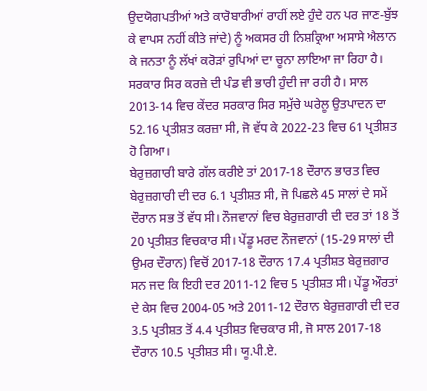ਉਦਯੋਗਪਤੀਆਂ ਅਤੇ ਕਾਰੋਬਾਰੀਆਂ ਰਾਹੀਂ ਲਏ ਹੁੰਦੇ ਹਨ ਪਰ ਜਾਣ-ਬੁੱਝ ਕੇ ਵਾਪਸ ਨਹੀਂ ਕੀਤੇ ਜਾਂਦੇ) ਨੂੰ ਅਕਸਰ ਹੀ ਨਿਸ਼ਕ੍ਰਿਆ ਅਸਾਸੇ ਐਲਾਨ ਕੇ ਜਨਤਾ ਨੂੰ ਲੱਖਾਂ ਕਰੋੜਾਂ ਰੁਪਿਆਂ ਦਾ ਚੂਨਾ ਲਾਇਆ ਜਾ ਰਿਹਾ ਹੈ। ਸਰਕਾਰ ਸਿਰ ਕਰਜ਼ੇ ਦੀ ਪੰਡ ਵੀ ਭਾਰੀ ਹੁੰਦੀ ਜਾ ਰਹੀ ਹੈ। ਸਾਲ 2013-14 ਵਿਚ ਕੇਂਦਰ ਸਰਕਾਰ ਸਿਰ ਸਮੁੱਚੇ ਘਰੇਲੂ ਉਤਪਾਦਨ ਦਾ 52.16 ਪ੍ਰਤੀਸ਼ਤ ਕਰਜ਼ਾ ਸੀ, ਜੋ ਵੱਧ ਕੇ 2022-23 ਵਿਚ 61 ਪ੍ਰਤੀਸ਼ਤ ਹੋ ਗਿਆ।
ਬੇਰੁਜ਼ਗਾਰੀ ਬਾਰੇ ਗੱਲ ਕਰੀਏ ਤਾਂ 2017-18 ਦੌਰਾਨ ਭਾਰਤ ਵਿਚ ਬੇਰੁਜ਼ਗਾਰੀ ਦੀ ਦਰ 6.1 ਪ੍ਰਤੀਸ਼ਤ ਸੀ, ਜੋ ਪਿਛਲੇ 45 ਸਾਲਾਂ ਦੇ ਸਮੇਂ ਦੌਰਾਨ ਸਭ ਤੋਂ ਵੱਧ ਸੀ। ਨੌਜਵਾਨਾਂ ਵਿਚ ਬੇਰੁਜ਼ਗਾਰੀ ਦੀ ਦਰ ਤਾਂ 18 ਤੋਂ 20 ਪ੍ਰਤੀਸ਼ਤ ਵਿਚਕਾਰ ਸੀ। ਪੇਂਡੂ ਮਰਦ ਨੌਜਵਾਨਾਂ (15-29 ਸਾਲਾਂ ਦੀ ਉਮਰ ਦੌਰਾਨ) ਵਿਚੋਂ 2017-18 ਦੌਰਾਨ 17.4 ਪ੍ਰਤੀਸ਼ਤ ਬੇਰੁਜ਼ਗਾਰ ਸਨ ਜਦ ਕਿ ਇਹੀ ਦਰ 2011-12 ਵਿਚ 5 ਪ੍ਰਤੀਸ਼ਤ ਸੀ। ਪੇਂਡੂ ਔਰਤਾਂ ਦੇ ਕੇਸ ਵਿਚ 2004-05 ਅਤੇ 2011-12 ਦੌਰਾਨ ਬੇਰੁਜ਼ਗਾਰੀ ਦੀ ਦਰ 3.5 ਪ੍ਰਤੀਸ਼ਤ ਤੋਂ 4.4 ਪ੍ਰਤੀਸ਼ਤ ਵਿਚਕਾਰ ਸੀ, ਜੋ ਸਾਲ 2017-18 ਦੌਰਾਨ 10.5 ਪ੍ਰਤੀਸ਼ਤ ਸੀ। ਯੂ.ਪੀ.ਏ.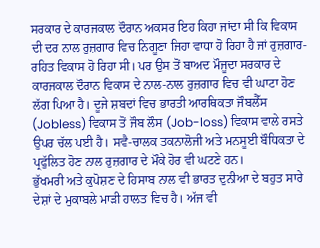ਸਰਕਾਰ ਦੇ ਕਾਰਜਕਾਲ ਦੌਰਾਨ ਅਕਸਰ ਇਹ ਕਿਹਾ ਜਾਂਦਾ ਸੀ ਕਿ ਵਿਕਾਸ ਦੀ ਦਰ ਨਾਲ ਰੁਜ਼ਗਾਰ ਵਿਚ ਨਿਗੂਣਾ ਜਿਹਾ ਵਾਧਾ ਹੋ ਰਿਹਾ ਹੈ ਜਾਂ ਰੁਜ਼ਗਾਰ-ਰਹਿਤ ਵਿਕਾਸ ਹੋ ਰਿਹਾ ਸੀ। ਪਰ ਉਸ ਤੋਂ ਬਾਅਦ ਮੌਜੂਦਾ ਸਰਕਾਰ ਦੇ ਕਾਰਜਕਾਲ ਦੌਰਾਨ ਵਿਕਾਸ ਦੇ ਨਾਲ-ਨਾਲ ਰੁਜ਼ਗਾਰ ਵਿਚ ਵੀ ਘਾਟਾ ਹੋਣ ਲੱਗ ਪਿਆ ਹੈ। ਦੂਜੇ ਸ਼ਬਦਾਂ ਵਿਚ ਭਾਰਤੀ ਆਰਥਿਕਤਾ ਜੌਬਲੈੱਸ (Jobless) ਵਿਕਾਸ ਤੋਂ ਜੌਬ ਲੌਸ (Job-loss) ਵਿਕਾਸ ਵਾਲੇ ਰਸਤੇ ਉਪਰ ਚੱਲ ਪਈ ਹੈ। ਸਵੈ-ਚਾਲਕ ਤਕਨਾਲੋਜੀ ਅਤੇ ਮਨਸੂਈ ਬੌਧਿਕਤਾ ਦੇ ਪ੍ਰਫੁੱਲਿਤ ਹੋਣ ਨਾਲ ਰੁਜ਼ਗਾਰ ਦੇ ਮੌਕੇ ਹੋਰ ਵੀ ਘਟਣੇ ਹਨ।
ਭੁੱਖਮਰੀ ਅਤੇ ਕੁਪੋਸ਼ਣ ਦੇ ਹਿਸਾਬ ਨਾਲ ਵੀ ਭਾਰਤ ਦੁਨੀਆ ਦੇ ਬਹੁਤ ਸਾਰੇ ਦੇਸ਼ਾਂ ਦੇ ਮੁਕਾਬਲੇ ਮਾੜੀ ਹਾਲਤ ਵਿਚ ਹੈ। ਅੱਜ ਵੀ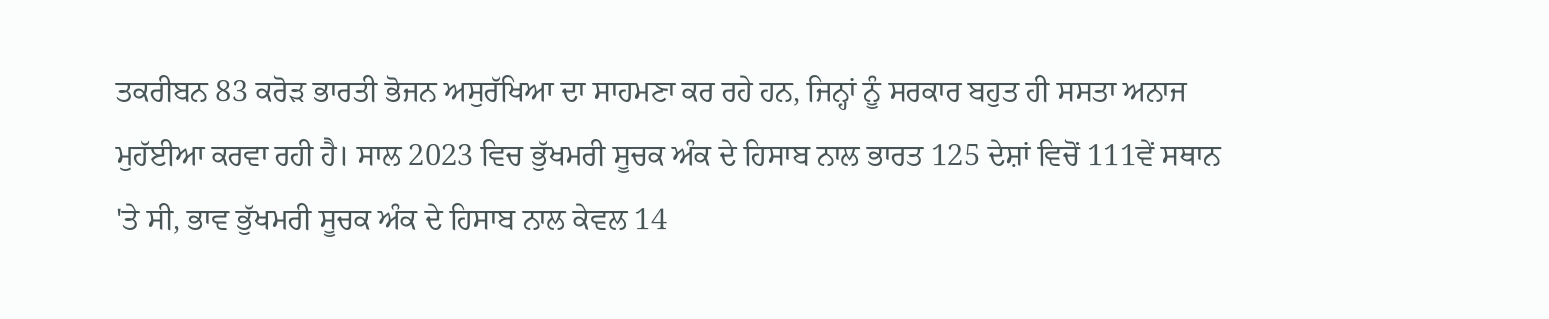ਤਕਰੀਬਨ 83 ਕਰੋੜ ਭਾਰਤੀ ਭੋਜਨ ਅਸੁਰੱਖਿਆ ਦਾ ਸਾਹਮਣਾ ਕਰ ਰਹੇ ਹਨ, ਜਿਨ੍ਹਾਂ ਨੂੰ ਸਰਕਾਰ ਬਹੁਤ ਹੀ ਸਸਤਾ ਅਨਾਜ ਮੁਹੱਈਆ ਕਰਵਾ ਰਹੀ ਹੈ। ਸਾਲ 2023 ਵਿਚ ਭੁੱਖਮਰੀ ਸੂਚਕ ਅੰਕ ਦੇ ਹਿਸਾਬ ਨਾਲ ਭਾਰਤ 125 ਦੇਸ਼ਾਂ ਵਿਚੋਂ 111ਵੇਂ ਸਥਾਨ 'ਤੇ ਸੀ, ਭਾਵ ਭੁੱਖਮਰੀ ਸੂਚਕ ਅੰਕ ਦੇ ਹਿਸਾਬ ਨਾਲ ਕੇਵਲ 14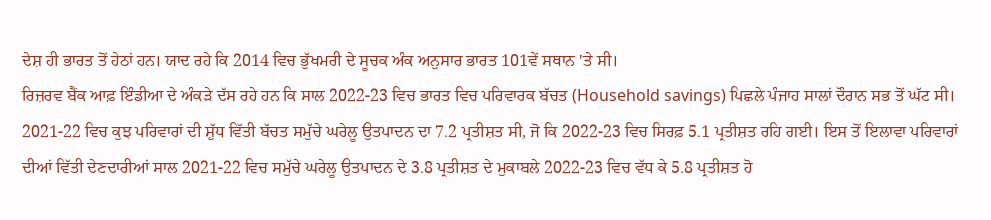ਦੇਸ਼ ਹੀ ਭਾਰਤ ਤੋਂ ਹੇਠਾਂ ਹਨ। ਯਾਦ ਰਹੇ ਕਿ 2014 ਵਿਚ ਭੁੱਖਮਰੀ ਦੇ ਸੂਚਕ ਅੰਕ ਅਨੁਸਾਰ ਭਾਰਤ 101ਵੇਂ ਸਥਾਨ 'ਤੇ ਸੀ।
ਰਿਜ਼ਰਵ ਬੈਂਕ ਆਫ਼ ਇੰਡੀਆ ਦੇ ਅੰਕੜੇ ਦੱਸ ਰਹੇ ਹਨ ਕਿ ਸਾਲ 2022-23 ਵਿਚ ਭਾਰਤ ਵਿਚ ਪਰਿਵਾਰਕ ਬੱਚਤ (Household savings) ਪਿਛਲੇ ਪੰਜਾਹ ਸਾਲਾਂ ਦੌਰਾਨ ਸਭ ਤੋਂ ਘੱਟ ਸੀ। 2021-22 ਵਿਚ ਕੁਝ ਪਰਿਵਾਰਾਂ ਦੀ ਸ਼ੁੱਧ ਵਿੱਤੀ ਬੱਚਤ ਸਮੁੱਚੇ ਘਰੇਲੂ ਉਤਪਾਦਨ ਦਾ 7.2 ਪ੍ਰਤੀਸ਼ਤ ਸੀ, ਜੋ ਕਿ 2022-23 ਵਿਚ ਸਿਰਫ਼ 5.1 ਪ੍ਰਤੀਸ਼ਤ ਰਹਿ ਗਈ। ਇਸ ਤੋਂ ਇਲਾਵਾ ਪਰਿਵਾਰਾਂ ਦੀਆਂ ਵਿੱਤੀ ਦੇਣਦਾਰੀਆਂ ਸਾਲ 2021-22 ਵਿਚ ਸਮੁੱਚੇ ਘਰੇਲੂ ਉਤਪਾਦਨ ਦੇ 3.8 ਪ੍ਰਤੀਸ਼ਤ ਦੇ ਮੁਕਾਬਲੇ 2022-23 ਵਿਚ ਵੱਧ ਕੇ 5.8 ਪ੍ਰਤੀਸ਼ਤ ਹੋ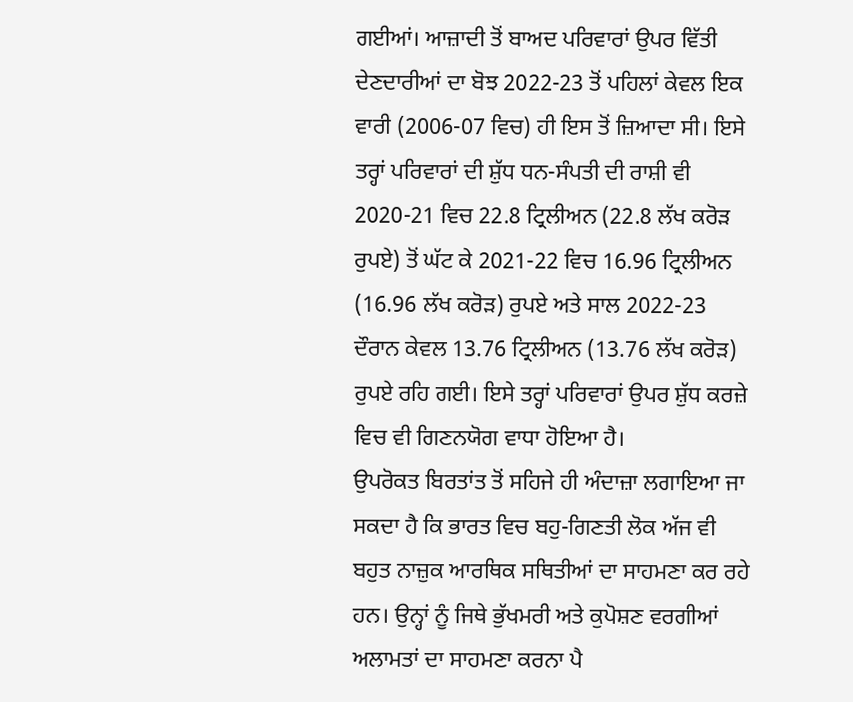ਗਈਆਂ। ਆਜ਼ਾਦੀ ਤੋਂ ਬਾਅਦ ਪਰਿਵਾਰਾਂ ਉਪਰ ਵਿੱਤੀ ਦੇਣਦਾਰੀਆਂ ਦਾ ਬੋਝ 2022-23 ਤੋਂ ਪਹਿਲਾਂ ਕੇਵਲ ਇਕ ਵਾਰੀ (2006-07 ਵਿਚ) ਹੀ ਇਸ ਤੋਂ ਜ਼ਿਆਦਾ ਸੀ। ਇਸੇ ਤਰ੍ਹਾਂ ਪਰਿਵਾਰਾਂ ਦੀ ਸ਼ੁੱਧ ਧਨ-ਸੰਪਤੀ ਦੀ ਰਾਸ਼ੀ ਵੀ 2020-21 ਵਿਚ 22.8 ਟ੍ਰਿਲੀਅਨ (22.8 ਲੱਖ ਕਰੋੜ ਰੁਪਏ) ਤੋਂ ਘੱਟ ਕੇ 2021-22 ਵਿਚ 16.96 ਟ੍ਰਿਲੀਅਨ (16.96 ਲੱਖ ਕਰੋੜ) ਰੁਪਏ ਅਤੇ ਸਾਲ 2022-23 ਦੌਰਾਨ ਕੇਵਲ 13.76 ਟ੍ਰਿਲੀਅਨ (13.76 ਲੱਖ ਕਰੋੜ) ਰੁਪਏ ਰਹਿ ਗਈ। ਇਸੇ ਤਰ੍ਹਾਂ ਪਰਿਵਾਰਾਂ ਉਪਰ ਸ਼ੁੱਧ ਕਰਜ਼ੇ ਵਿਚ ਵੀ ਗਿਣਨਯੋਗ ਵਾਧਾ ਹੋਇਆ ਹੈ।
ਉਪਰੋਕਤ ਬਿਰਤਾਂਤ ਤੋਂ ਸਹਿਜੇ ਹੀ ਅੰਦਾਜ਼ਾ ਲਗਾਇਆ ਜਾ ਸਕਦਾ ਹੈ ਕਿ ਭਾਰਤ ਵਿਚ ਬਹੁ-ਗਿਣਤੀ ਲੋਕ ਅੱਜ ਵੀ ਬਹੁਤ ਨਾਜ਼ੁਕ ਆਰਥਿਕ ਸਥਿਤੀਆਂ ਦਾ ਸਾਹਮਣਾ ਕਰ ਰਹੇ ਹਨ। ਉਨ੍ਹਾਂ ਨੂੰ ਜਿਥੇ ਭੁੱਖਮਰੀ ਅਤੇ ਕੁਪੋਸ਼ਣ ਵਰਗੀਆਂ ਅਲਾਮਤਾਂ ਦਾ ਸਾਹਮਣਾ ਕਰਨਾ ਪੈ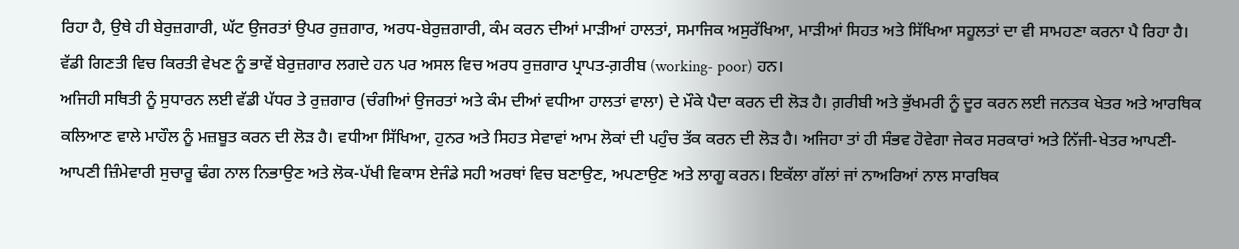ਰਿਹਾ ਹੈ, ਉਥੇ ਹੀ ਬੇਰੁਜ਼ਗਾਰੀ, ਘੱਟ ਉਜਰਤਾਂ ਉਪਰ ਰੁਜ਼ਗਾਰ, ਅਰਧ-ਬੇਰੁਜ਼ਗਾਰੀ, ਕੰਮ ਕਰਨ ਦੀਆਂ ਮਾੜੀਆਂ ਹਾਲਤਾਂ, ਸਮਾਜਿਕ ਅਸੁਰੱਖਿਆ, ਮਾੜੀਆਂ ਸਿਹਤ ਅਤੇ ਸਿੱਖਿਆ ਸਹੂਲਤਾਂ ਦਾ ਵੀ ਸਾਮਹਣਾ ਕਰਨਾ ਪੈ ਰਿਹਾ ਹੈ। ਵੱਡੀ ਗਿਣਤੀ ਵਿਚ ਕਿਰਤੀ ਵੇਖਣ ਨੂੰ ਭਾਵੇਂ ਬੇਰੁਜ਼ਗਾਰ ਲਗਦੇ ਹਨ ਪਰ ਅਸਲ ਵਿਚ ਅਰਧ ਰੁਜ਼ਗਾਰ ਪ੍ਰਾਪਤ-ਗ਼ਰੀਬ (working- poor) ਹਨ।
ਅਜਿਹੀ ਸਥਿਤੀ ਨੂੰ ਸੁਧਾਰਨ ਲਈ ਵੱਡੀ ਪੱਧਰ ਤੇ ਰੁਜ਼ਗਾਰ (ਚੰਗੀਆਂ ਉਜਰਤਾਂ ਅਤੇ ਕੰਮ ਦੀਆਂ ਵਧੀਆ ਹਾਲਤਾਂ ਵਾਲਾ) ਦੇ ਮੌਕੇ ਪੈਦਾ ਕਰਨ ਦੀ ਲੋੜ ਹੈ। ਗ਼ਰੀਬੀ ਅਤੇ ਭੁੱਖਮਰੀ ਨੂੰ ਦੂਰ ਕਰਨ ਲਈ ਜਨਤਕ ਖੇਤਰ ਅਤੇ ਆਰਥਿਕ ਕਲਿਆਣ ਵਾਲੇ ਮਾਹੌਲ ਨੂੰ ਮਜ਼ਬੂਤ ਕਰਨ ਦੀ ਲੋੜ ਹੈ। ਵਧੀਆ ਸਿੱਖਿਆ, ਹੁਨਰ ਅਤੇ ਸਿਹਤ ਸੇਵਾਵਾਂ ਆਮ ਲੋਕਾਂ ਦੀ ਪਹੁੰਚ ਤੱਕ ਕਰਨ ਦੀ ਲੋੜ ਹੈ। ਅਜਿਹਾ ਤਾਂ ਹੀ ਸੰਭਵ ਹੋਵੇਗਾ ਜੇਕਰ ਸਰਕਾਰਾਂ ਅਤੇ ਨਿੱਜੀ-ਖੇਤਰ ਆਪਣੀ-ਆਪਣੀ ਜ਼ਿੰਮੇਵਾਰੀ ਸੁਚਾਰੂ ਢੰਗ ਨਾਲ ਨਿਭਾਉਣ ਅਤੇ ਲੋਕ-ਪੱਖੀ ਵਿਕਾਸ ਏਜੰਡੇ ਸਹੀ ਅਰਥਾਂ ਵਿਚ ਬਣਾਉਣ, ਅਪਣਾਉਣ ਅਤੇ ਲਾਗੂ ਕਰਨ। ਇਕੱਲਾ ਗੱਲਾਂ ਜਾਂ ਨਾਅਰਿਆਂ ਨਾਲ ਸਾਰਥਿਕ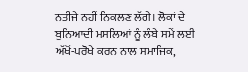ਨਤੀਜੇ ਨਹੀਂ ਨਿਕਲਣ ਲੱਗੇ। ਲੋਕਾਂ ਦੇ ਬੁਨਿਆਦੀ ਮਸਲਿਆਂ ਨੂੰ ਲੰਬੇ ਸਮੇਂ ਲਈ ਅੱਖੋਂ-ਪਰੋਖੇ ਕਰਨ ਨਾਲ ਸਮਾਜਿਕ,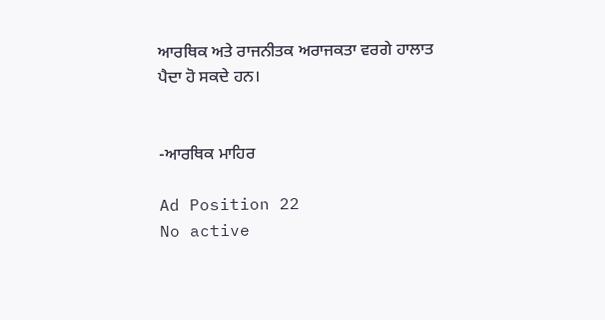ਆਰਥਿਕ ਅਤੇ ਰਾਜਨੀਤਕ ਅਰਾਜਕਤਾ ਵਰਗੇ ਹਾਲਾਤ ਪੈਦਾ ਹੋ ਸਕਦੇ ਹਨ।


-ਆਰਥਿਕ ਮਾਹਿਰ

Ad Position 22
No active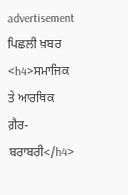advertisement
ਪਿਛਲੀ ਖ਼ਬਰ <h4>ਸਮਾਜਿਕ ਤੇ ਆਰਥਿਕ ਗ਼ੈਰ-ਬਰਾਬਰੀ</h4>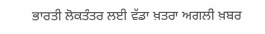ਭਾਰਤੀ ਲੋਕਤੰਤਰ ਲਈ ਵੱਡਾ ਖ਼ਤਰਾ ਅਗਲੀ ਖ਼ਬਰ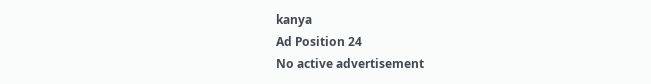kanya
Ad Position 24
No active advertisement